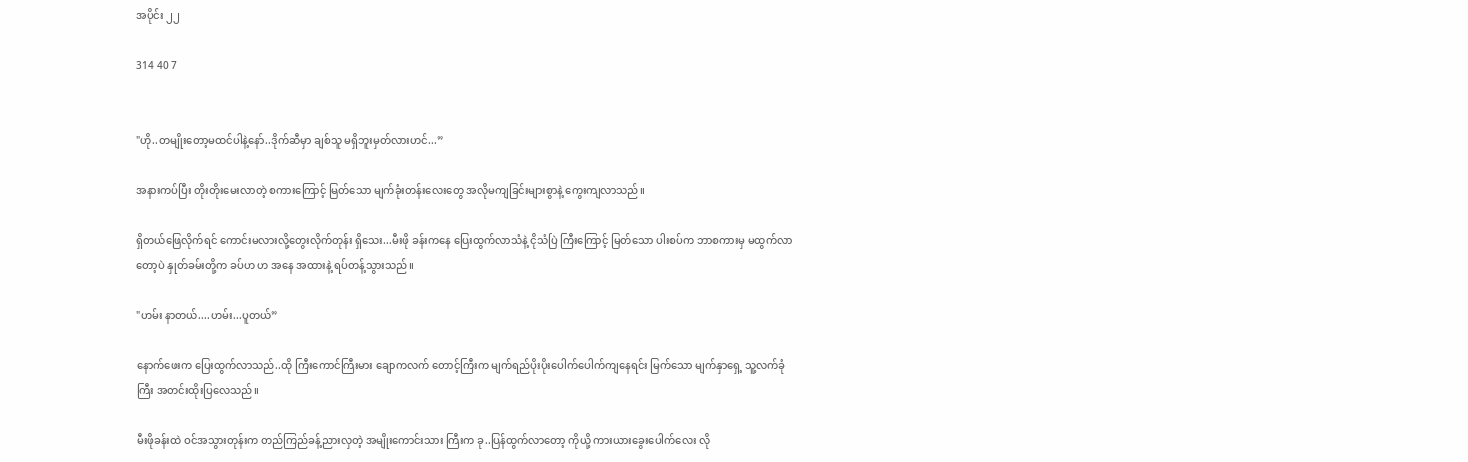အပိုင်း ၂၂

314 40 7


"ဟို..တမျိုးတော့မထင်ပါနဲ့နော်..ဒိုက်ဆီမှာ ချစ်သူ မရှိဘူးမှတ်လားဟင်...”

အနားကပ်ပြီး တိုးတိုးမေးလာတဲ့ စကားကြောင့် မြတ်သော မျက်ခုံးတန်းလေးတွေ အလိုမကျခြင်းများစွာနဲ့ ကွေးကျလာသည်။

ရှိတယ်ဖြေလိုက်ရင် ကောင်းမလားလို့တွေးလိုက်တုန်း ရှိသေး...မီးဖို ခန်းကနေ ပြေးထွက်လာသံနဲ့ ငိုသံပြဲ ကြီးကြောင့် မြတ်သော ပါးစပ်က ဘာစကားမှ မထွက်လာတော့ပဲ နှုတ်ခမ်းတို့က ခပ်ဟ ဟ အနေ အထားနဲ့ ရပ်တန့်သွားသည်။

"ဟမ်း နာတယ်....ဟမ်း...ပူတယ်”

နောက်ဖေးက ပြေးထွက်လာသည်..ထို ကြီးကောင်ကြီးမား ချောကလက် တောင့်ကြီးက မျက်ရည်ပိုးပိုးပေါက်ပေါက်ကျနေရင်း မြက်သော မျက်နှာရှေ့ သူ့လက်ခုံ ကြီး အတင်းထိုးပြလေသည်။

မီးဖိုခန်းထဲ ဝင်အသွားတုန်းက တည်ကြည်ခန့်ညားလှတဲ့ အမျိုးကောင်းသား ကြီးက ခု..ပြန်ထွက်လာတော့ ကိုယို့ ကားယားခွေးပေါက်လေး လို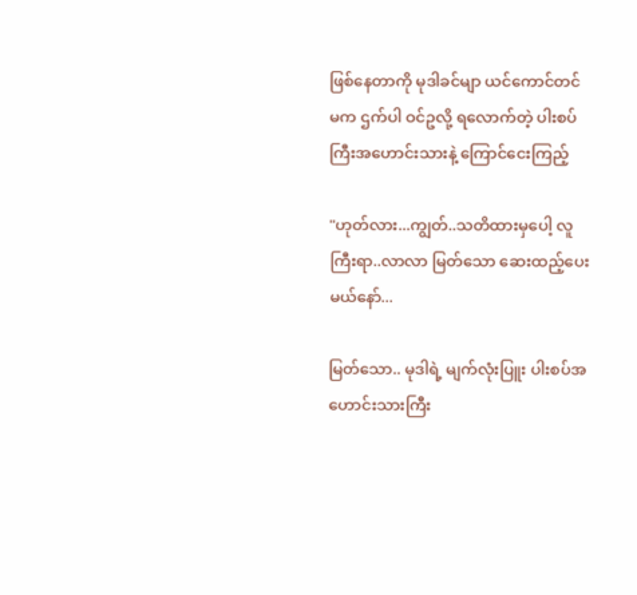ဖြစ်နေတာကို မုဒါခင်မျာ ယင်ကောင်တင်မက ဌက်ပါ ဝင်ဥလို့ ရလောက်တဲ့ ပါးစပ်ကြီးအဟောင်းသားနဲ့ ကြောင်ငေးကြည့်

"ဟုတ်လား...ကျွတ်..သတိထားမှပေါ့ လူကြီးရာ..လာလာ မြတ်သော ဆေးထည့်ပေးမယ်နော်...

မြတ်သော.. မုဒါရဲ့ မျက်လုံးပြူး ပါးစပ်အဟောင်းသားကြီး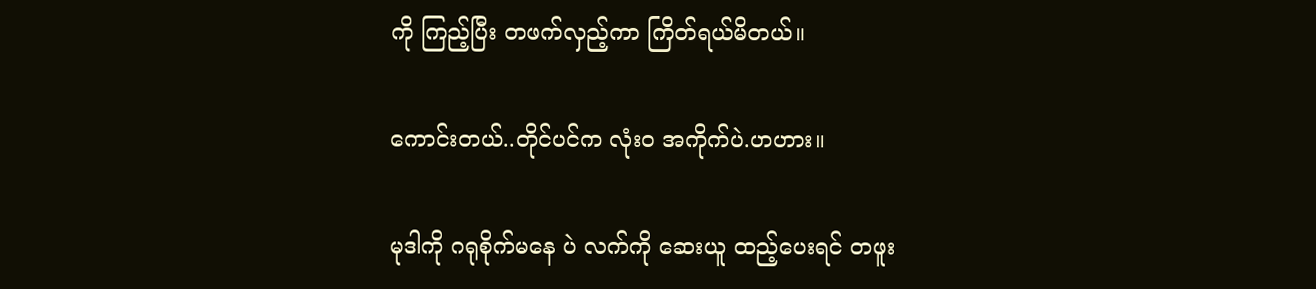ကို ကြည့်ပြီး တဖက်လှည့်ကာ ကြိတ်ရယ်မိတယ်။

ကောင်းတယ်..တိုင်ပင်က လုံးဝ အကိုက်ပဲ.ဟဟား။

မုဒါကို ဂရုစိုက်မနေ ပဲ လက်ကို ဆေးယူ ထည့်ပေးရင် တဖူး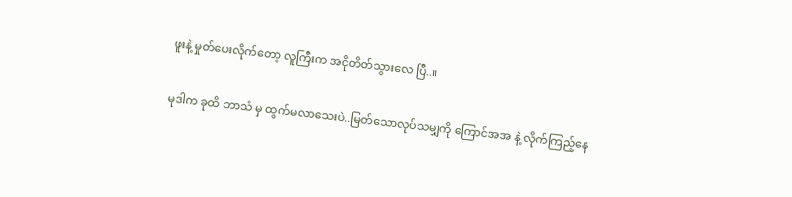ဖူးနဲ့ မှုတ်ပေးလိုက်တော့ လူကြီးက အငိုတိတ်သွားလေ ပြီ..။

မုဒါက ခုထိ ဘာသံ မှ ထွက်မလာသေးပဲ..မြတ်သောလုပ်သမျှကို ကြောင်အအ နဲ့ လိုက်ကြည့်နေ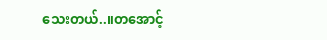သေးတယ်..။တအောင့်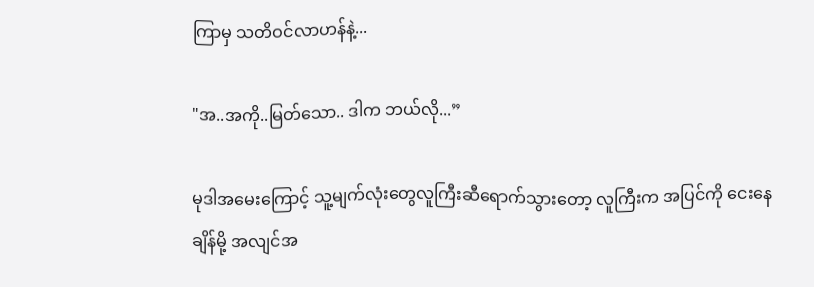ကြာမှ သတိဝင်လာဟန်နဲ့...

"အ..အကို..မြတ်သော.. ဒါက ဘယ်လို...”

မုဒါအမေးကြောင့် သူ့မျက်လုံးတွေလူကြီးဆီရောက်သွားတော့ လူကြီးက အပြင်ကို ငေးနေချိန်မို့ အလျင်အ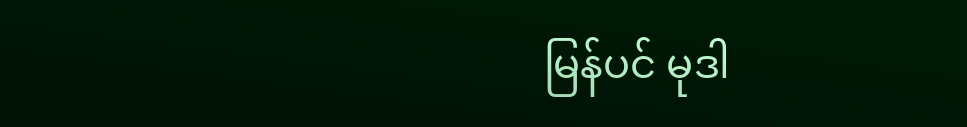မြန်ပင် မုဒါ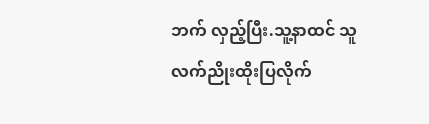ဘက် လှည့်ပြီး.သူ့နာထင် သူ လက်ညိုးထိုးပြလိုက်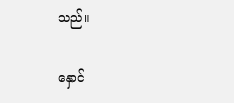သည်။

နှောင်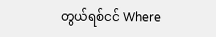တွယ်ရစ်ငင် Where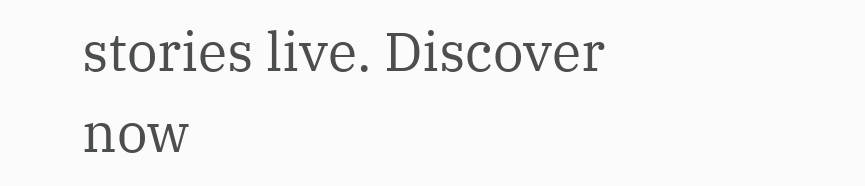stories live. Discover now